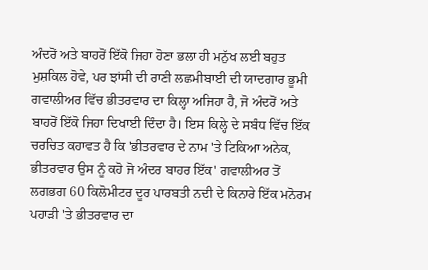ਅੰਦਰੋਂ ਅਤੇ ਬਾਹਰੋਂ ਇੱਕੋ ਜਿਹਾ ਹੋਣਾ ਭਲਾ ਹੀ ਮਨੁੱਖ ਲਈ ਬਹੁਤ ਮੁਸ਼ਕਿਲ ਹੋਵੇ, ਪਰ ਝਾਂਸੀ ਦੀ ਰਾਣੀ ਲਛਮੀਬਾਈ ਦੀ ਯਾਦਗਾਰ ਭੂਮੀ ਗਵਾਲੀਅਰ ਵਿੱਚ ਭੀਤਰਵਾਰ ਦਾ ਕਿਲ੍ਹਾ ਅਜਿਹਾ ਹੈ, ਜੋ ਅੰਦਰੋਂ ਅਤੇ ਬਾਹਰੋਂ ਇੱਕੋ ਜਿਹਾ ਦਿਖਾਈ ਦਿੰਦਾ ਹੈ। ਇਸ ਕਿਲ੍ਹੇ ਦੇ ਸਬੰਧ ਵਿੱਚ ਇੱਕ ਚਰਚਿਤ ਕਹਾਵਤ ਹੈ ਕਿ 'ਭੀਤਰਵਾਰ ਦੇ ਨਾਮ 'ਤੇ ਟਿਕਿਆ ਅਨੇਕ, ਭੀਤਰਵਾਰ ਉਸ ਨੂੰ ਕਹੋ ਜੋ ਅੰਦਰ ਬਾਹਰ ਇੱਕ' ਗਵਾਲੀਅਰ ਤੋਂ ਲਗਭਗ 60 ਕਿਲੋਮੀਟਰ ਦੂਰ ਪਾਰਬਤੀ ਨਦੀ ਦੇ ਕਿਨਾਰੇ ਇੱਕ ਮਨੋਰਮ ਪਹਾੜੀ 'ਤੇ ਭੀਤਰਵਾਰ ਦਾ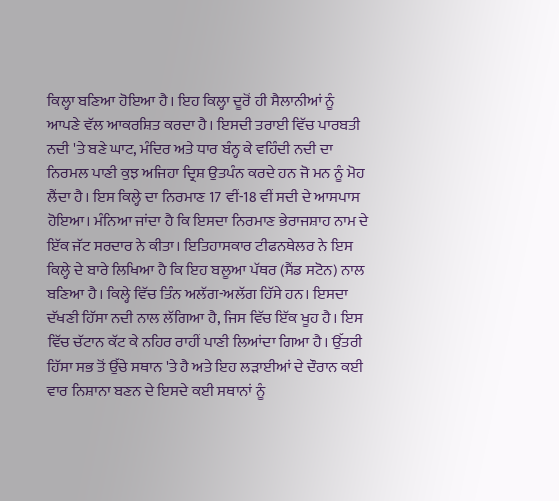ਕਿਲ੍ਹਾ ਬਣਿਆ ਹੋਇਆ ਹੈ। ਇਹ ਕਿਲ੍ਹਾ ਦੂਰੋਂ ਹੀ ਸੈਲਾਨੀਆਂ ਨੂੰ ਆਪਣੇ ਵੱਲ ਆਕਰਸ਼ਿਤ ਕਰਦਾ ਹੈ। ਇਸਦੀ ਤਰਾਈ ਵਿੱਚ ਪਾਰਬਤੀ ਨਦੀ 'ਤੇ ਬਣੇ ਘਾਟ, ਮੰਦਿਰ ਅਤੇ ਧਾਰ ਬੰਨ੍ਹ ਕੇ ਵਹਿੰਦੀ ਨਦੀ ਦਾ ਨਿਰਮਲ ਪਾਣੀ ਕੁਝ ਅਜਿਹਾ ਦ੍ਰਿਸ਼ ਉਤਪੰਨ ਕਰਦੇ ਹਨ ਜੋ ਮਨ ਨੂੰ ਮੋਹ ਲੈਂਦਾ ਹੈ। ਇਸ ਕਿਲ੍ਹੇ ਦਾ ਨਿਰਮਾਣ 17 ਵੀਂ-18 ਵੀਂ ਸਦੀ ਦੇ ਆਸਪਾਸ ਹੋਇਆ। ਮੰਨਿਆ ਜਾਂਦਾ ਹੈ ਕਿ ਇਸਦਾ ਨਿਰਮਾਣ ਭੇਰਾਜਸ਼ਾਹ ਨਾਮ ਦੇ ਇੱਕ ਜੱਟ ਸਰਦਾਰ ਨੇ ਕੀਤਾ। ਇਤਿਹਾਸਕਾਰ ਟੀਫਨਥੇਲਰ ਨੇ ਇਸ ਕਿਲ੍ਹੇ ਦੇ ਬਾਰੇ ਲਿਖਿਆ ਹੈ ਕਿ ਇਹ ਬਲੂਆ ਪੱਥਰ (ਸੈਂਡ ਸਟੋਨ) ਨਾਲ ਬਣਿਆ ਹੈ। ਕਿਲ੍ਹੇ ਵਿੱਚ ਤਿੰਨ ਅਲੱਗ-ਅਲੱਗ ਹਿੱਸੇ ਹਨ। ਇਸਦਾ ਦੱਖਣੀ ਹਿੱਸਾ ਨਦੀ ਨਾਲ ਲੱਗਿਆ ਹੈ, ਜਿਸ ਵਿੱਚ ਇੱਕ ਖੂਹ ਹੈ। ਇਸ ਵਿੱਚ ਚੱਟਾਨ ਕੱਟ ਕੇ ਨਹਿਰ ਰਾਹੀਂ ਪਾਣੀ ਲਿਆਂਦਾ ਗਿਆ ਹੈ। ਉੱਤਰੀ ਹਿੱਸਾ ਸਭ ਤੋਂ ਉੱਚੇ ਸਥਾਨ 'ਤੇ ਹੈ ਅਤੇ ਇਹ ਲੜਾਈਆਂ ਦੇ ਦੌਰਾਨ ਕਈ ਵਾਰ ਨਿਸ਼ਾਨਾ ਬਣਨ ਦੇ ਇਸਦੇ ਕਈ ਸਥਾਨਾਂ ਨੂੰ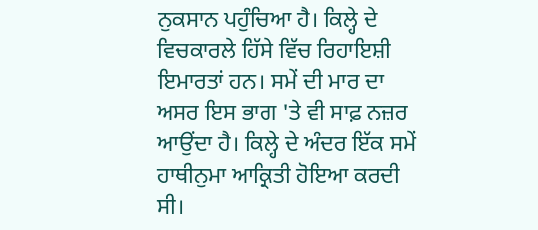ਨੁਕਸਾਨ ਪਹੁੰਚਿਆ ਹੈ। ਕਿਲ੍ਹੇ ਦੇ ਵਿਚਕਾਰਲੇ ਹਿੱਸੇ ਵਿੱਚ ਰਿਹਾਇਸ਼ੀ ਇਮਾਰਤਾਂ ਹਨ। ਸਮੇਂ ਦੀ ਮਾਰ ਦਾ ਅਸਰ ਇਸ ਭਾਗ 'ਤੇ ਵੀ ਸਾਫ਼ ਨਜ਼ਰ ਆਉਂਦਾ ਹੈ। ਕਿਲ੍ਹੇ ਦੇ ਅੰਦਰ ਇੱਕ ਸਮੇਂ ਹਾਥੀਨੁਮਾ ਆਕ੍ਰਿਤੀ ਹੋਇਆ ਕਰਦੀ ਸੀ।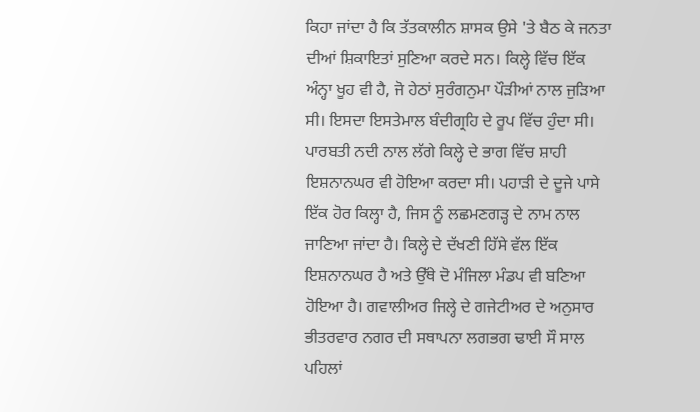ਕਿਹਾ ਜਾਂਦਾ ਹੈ ਕਿ ਤੱਤਕਾਲੀਨ ਸ਼ਾਸਕ ਉਸੇ 'ਤੇ ਬੈਠ ਕੇ ਜਨਤਾ ਦੀਆਂ ਸ਼ਿਕਾਇਤਾਂ ਸੁਣਿਆ ਕਰਦੇ ਸਨ। ਕਿਲ੍ਹੇ ਵਿੱਚ ਇੱਕ ਅੰਨ੍ਹਾ ਖੂਹ ਵੀ ਹੈ, ਜੋ ਹੇਠਾਂ ਸੁਰੰਗਨੁਮਾ ਪੌੜੀਆਂ ਨਾਲ ਜੁੜਿਆ ਸੀ। ਇਸਦਾ ਇਸਤੇਮਾਲ ਬੰਦੀਗ੍ਰਹਿ ਦੇ ਰੂਪ ਵਿੱਚ ਹੁੰਦਾ ਸੀ। ਪਾਰਬਤੀ ਨਦੀ ਨਾਲ ਲੱਗੇ ਕਿਲ੍ਹੇ ਦੇ ਭਾਗ ਵਿੱਚ ਸ਼ਾਹੀ ਇਸ਼ਨਾਨਘਰ ਵੀ ਹੋਇਆ ਕਰਦਾ ਸੀ। ਪਹਾੜੀ ਦੇ ਦੂਜੇ ਪਾਸੇ ਇੱਕ ਹੋਰ ਕਿਲ੍ਹਾ ਹੈ, ਜਿਸ ਨੂੰ ਲਛਮਣਗੜ੍ਹ ਦੇ ਨਾਮ ਨਾਲ ਜਾਣਿਆ ਜਾਂਦਾ ਹੈ। ਕਿਲ੍ਹੇ ਦੇ ਦੱਖਣੀ ਹਿੱਸੇ ਵੱਲ ਇੱਕ ਇਸ਼ਨਾਨਘਰ ਹੈ ਅਤੇ ਉੱਥੇ ਦੋ ਮੰਜਿਲਾ ਮੰਡਪ ਵੀ ਬਣਿਆ ਹੋਇਆ ਹੈ। ਗਵਾਲੀਅਰ ਜਿਲ੍ਹੇ ਦੇ ਗਜੇਟੀਅਰ ਦੇ ਅਨੁਸਾਰ ਭੀਤਰਵਾਰ ਨਗਰ ਦੀ ਸਥਾਪਨਾ ਲਗਭਗ ਢਾਈ ਸੌ ਸਾਲ ਪਹਿਲਾਂ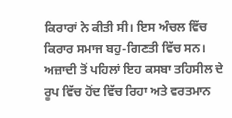ਕਿਰਾਰਾਂ ਨੇ ਕੀਤੀ ਸੀ। ਇਸ ਅੰਚਲ ਵਿੱਚ ਕਿਰਾਰ ਸਮਾਜ ਬਹੁ-ਗਿਣਤੀ ਵਿੱਚ ਸਨ। ਅਜ਼ਾਦੀ ਤੋਂ ਪਹਿਲਾਂ ਇਹ ਕਸਬਾ ਤਹਿਸੀਲ ਦੇ ਰੂਪ ਵਿੱਚ ਹੋਂਦ ਵਿੱਚ ਰਿਹਾ ਅਤੇ ਵਰਤਮਾਨ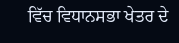ਵਿੱਚ ਵਿਧਾਨਸਭਾ ਖੇਤਰ ਦੇ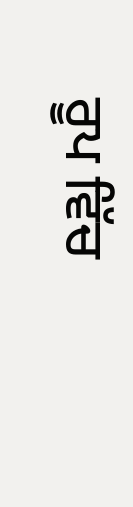ਰੂਪ ਵਿੱਚ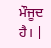ਮੌਜੂਦ ਹੈ। |